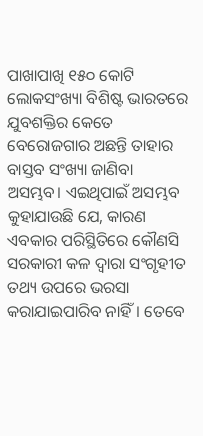ପାଖାପାଖି ୧୫୦ କୋଟି ଲୋକସଂଖ୍ୟା ବିଶିଷ୍ଟ ଭାରତରେ ଯୁବଶକ୍ତିର କେତେ ବେରୋଜଗାର ଅଛନ୍ତି ତାହାର ବାସ୍ତବ ସଂଖ୍ୟା ଜାଣିବା ଅସମ୍ଭବ। ଏଇଥିପାଇଁ ଅସମ୍ଭବ କୁହାଯାଉଛି ଯେ, କାରଣ ଏବକାର ପରିସ୍ଥିତିରେ କୌଣସି ସରକାରୀ କଳ ଦ୍ୱାରା ସଂଗୃହୀତ ତଥ୍ୟ ଉପରେ ଭରସା କରାଯାଇପାରିବ ନାହିଁ। ତେବେ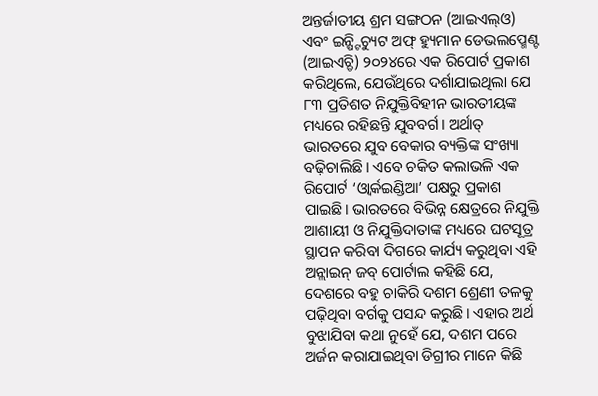ଅନ୍ତର୍ଜାତୀୟ ଶ୍ରମ ସଙ୍ଗଠନ (ଆଇଏଲ୍ଓ) ଏବଂ ଇନ୍ଷ୍ଟିଚ୍ୟୁଟ ଅଫ୍ ହ୍ୟୁମାନ ଡେଭଲପ୍ମେଣ୍ଟ (ଆଇଏଚ୍ଡି) ୨୦୨୪ରେ ଏକ ରିପୋର୍ଟ ପ୍ରକାଶ କରିଥିଲେ, ଯେଉଁଥିରେ ଦର୍ଶାଯାଇଥିଲା ଯେ ୮୩ ପ୍ରତିଶତ ନିଯୁକ୍ତିବିହୀନ ଭାରତୀୟଙ୍କ ମଧ୍ୟରେ ରହିଛନ୍ତି ଯୁବବର୍ଗ। ଅର୍ଥାତ୍ ଭାରତରେ ଯୁବ ବେକାର ବ୍ୟକ୍ତିଙ୍କ ସଂଖ୍ୟା ବଢ଼ିଚାଲିଛି। ଏବେ ଚକିତ କଲାଭଳି ଏକ ରିପୋର୍ଟ ‘ଓ୍ବାର୍କଇଣ୍ଡିଆ’ ପକ୍ଷରୁ ପ୍ରକାଶ ପାଇଛି। ଭାରତରେ ବିଭିନ୍ନ କ୍ଷେତ୍ରରେ ନିଯୁକ୍ତି ଆଶାୟୀ ଓ ନିଯୁକ୍ତିଦାତାଙ୍କ ମଧ୍ୟରେ ଘଟସୂତ୍ର ସ୍ଥାପନ କରିବା ଦିଗରେ କାର୍ଯ୍ୟ କରୁଥିବା ଏହି ଅନ୍ଲାଇନ୍ ଜବ୍ ପୋର୍ଟାଲ କହିଛି ଯେ, ଦେଶରେ ବହୁ ଚାକିରି ଦଶମ ଶ୍ରେଣୀ ତଳକୁ ପଢ଼ିଥିବା ବର୍ଗକୁ ପସନ୍ଦ କରୁଛି। ଏହାର ଅର୍ଥ ବୁଝାଯିବା କଥା ନୁହେଁ ଯେ, ଦଶମ ପରେ ଅର୍ଜନ କରାଯାଇଥିବା ଡିଗ୍ରୀର ମାନେ କିଛି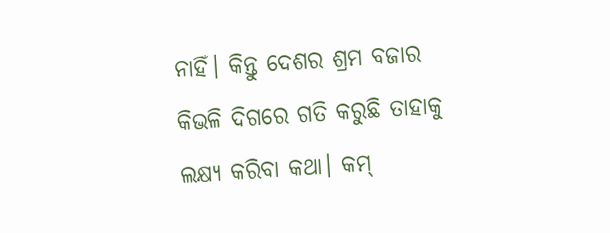ନାହିଁ। କିନ୍ତୁ ଦେଶର ଶ୍ରମ ବଜାର କିଭଳି ଦିଗରେ ଗତି କରୁଛି ତାହାକୁ ଲକ୍ଷ୍ୟ କରିବା କଥା। କମ୍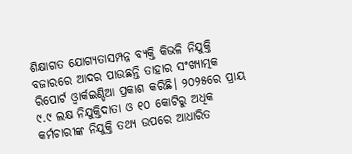ଶିକ୍ଷାଗତ ଯୋଗ୍ୟତାସମ୍ପନ୍ନ ବ୍ୟକ୍ତି କିଭଳି ନିଯୁକ୍ତି ବଜାରରେ ଆଦର ପାଉଛନ୍ତି ତାହାର ସଂଖ୍ୟାତ୍ମକ ରିପୋର୍ଟ ଓ୍ବାର୍କଇଣ୍ଡିଆ ପ୍ରକାଶ କରିଛି। ୨୦୨୫ରେ ପ୍ରାୟ ୯.୯ ଲକ୍ଷ ନିଯୁକ୍ତିଦାତା ଓ ୧୦ କୋଟିରୁ ଅଧିକ କର୍ମଚାରୀଙ୍କ ନିଯୁକ୍ତି ତଥ୍ୟ ଉପରେ ଆଧାରିତ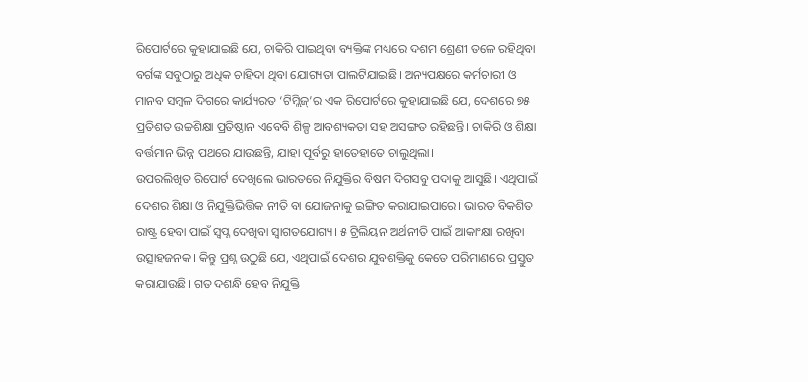ରିପୋର୍ଟରେ କୁହାଯାଇଛି ଯେ, ଚାକିରି ପାଇଥିବା ବ୍ୟକ୍ତିଙ୍କ ମଧ୍ୟରେ ଦଶମ ଶ୍ରେଣୀ ତଳେ ରହିଥିବା ବର୍ଗଙ୍କ ସବୁଠାରୁ ଅଧିକ ଚାହିଦା ଥିବା ଯୋଗ୍ୟତା ପାଲଟିଯାଇଛି। ଅନ୍ୟପକ୍ଷରେ କର୍ମଚାରୀ ଓ ମାନବ ସମ୍ବଳ ଦିଗରେ କାର୍ଯ୍ୟରତ ‘ଟିମ୍ଲିଜ୍’ର ଏକ ରିପୋର୍ଟରେ କୁହାଯାଇଛି ଯେ, ଦେଶରେ ୭୫ ପ୍ରତିଶତ ଉଚ୍ଚଶିକ୍ଷା ପ୍ରତିଷ୍ଠାନ ଏବେବି ଶିଳ୍ପ ଆବଶ୍ୟକତା ସହ ଅସଙ୍ଗତ ରହିଛନ୍ତି। ଚାକିରି ଓ ଶିକ୍ଷା ବର୍ତ୍ତମାନ ଭିନ୍ନ ପଥରେ ଯାଉଛନ୍ତି, ଯାହା ପୂର୍ବରୁ ହାତେହାତେ ଚାଲୁଥିଲା।
ଉପରଲିଖିତ ରିପୋର୍ଟ ଦେଖିଲେ ଭାରତରେ ନିଯୁକ୍ତିର ବିଷମ ଦିଗସବୁ ପଦାକୁ ଆସୁଛି। ଏଥିପାଇଁ ଦେଶର ଶିକ୍ଷା ଓ ନିଯୁକ୍ତିଭିତ୍ତିକ ନୀତି ବା ଯୋଜନାକୁ ଇଙ୍ଗିତ କରାଯାଇପାରେ। ଭାରତ ବିକଶିତ ରାଷ୍ଟ୍ର ହେବା ପାଇଁ ସ୍ବପ୍ନ ଦେଖିବା ସ୍ବାଗତଯୋଗ୍ୟ। ୫ ଟ୍ରିଲିୟନ ଅର୍ଥନୀତି ପାଇଁ ଆକାଂକ୍ଷା ରଖିବା ଉତ୍ସାହଜନକ। କିନ୍ତୁ ପ୍ରଶ୍ନ ଉଠୁଛି ଯେ, ଏଥିପାଇଁ ଦେଶର ଯୁବଶକ୍ତିକୁ କେତେ ପରିମାଣରେ ପ୍ରସ୍ତୁତ କରାଯାଉଛି। ଗତ ଦଶନ୍ଧି ହେବ ନିଯୁକ୍ତି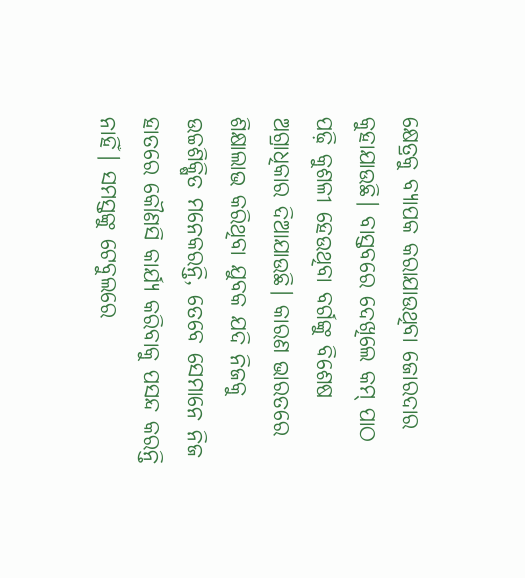କ୍ଷେତ୍ରକୁ ବ୍ୟାପକ କରାଯାଉଥିବା ଜୋରଦାର କୁହାଯାଉଛି। ବାସ୍ତବରେ ଦେଖିଲେ କମ୍ ପାଠ ପଢ଼ି କୁଶଳୀ ହେଉଥିବା ବର୍ଗଙ୍କୁ ବିଶେଷ ଅଗ୍ରାଧିକାର ଦିଆଯାଉଛି। କାରଣ ଭାରତରେ ଶିକ୍ଷାଲାଭ କରିଥିବା ଯୁବକ ଯଦି ନିଜକୁ ଉଚ୍ଚଶିକ୍ଷିତ ମନେକରନ୍ତି, ତେବେ ସେମାନେ ନିଜ ହାତରେ କୌଣସି କାର୍ଯ୍ୟ କରିବାକୁ ପସନ୍ଦ କରନ୍ତି ନାହିଁ। ସମସ୍ତଙ୍କୁ ଟେବୁଲରେ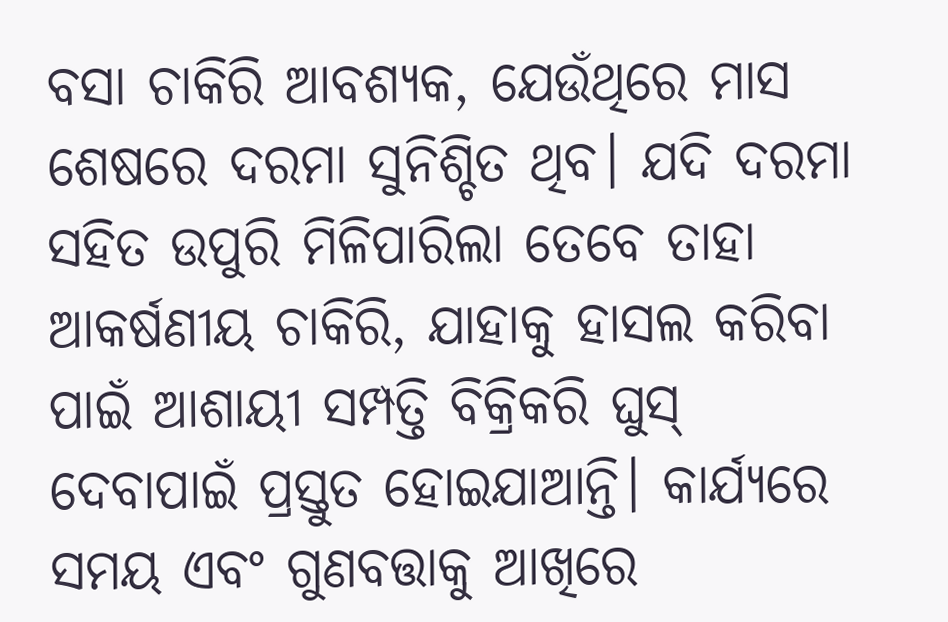ବସା ଚାକିରି ଆବଶ୍ୟକ, ଯେଉଁଥିରେ ମାସ ଶେଷରେ ଦରମା ସୁନିଶ୍ଚିତ ଥିବ। ଯଦି ଦରମା ସହିତ ଉପୁରି ମିଳିପାରିଲା ତେବେ ତାହା ଆକର୍ଷଣୀୟ ଚାକିରି, ଯାହାକୁ ହାସଲ କରିବା ପାଇଁ ଆଶାୟୀ ସମ୍ପତ୍ତି ବିକ୍ରିକରି ଘୁସ୍ ଦେବାପାଇଁ ପ୍ରସ୍ତୁତ ହୋଇଯାଆନ୍ତି। କାର୍ଯ୍ୟରେ ସମୟ ଏବଂ ଗୁଣବତ୍ତାକୁ ଆଖିରେ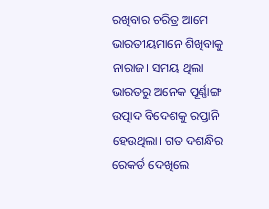ରଖିବାର ଚରିତ୍ର ଆମେ ଭାରତୀୟମାନେ ଶିଖିବାକୁ ନାରାଜ। ସମୟ ଥିଲା ଭାରତରୁ ଅନେକ ପୂର୍ଣ୍ଣାଙ୍ଗ ଉତ୍ପାଦ ବିଦେଶକୁ ରପ୍ତାନି ହେଉଥିଲା। ଗତ ଦଶନ୍ଧିର ରେକର୍ଡ ଦେଖିଲେ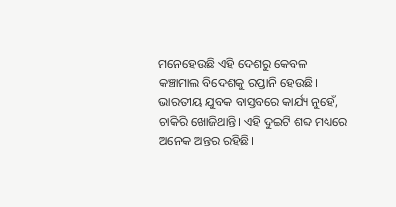ମନେହେଉଛି ଏହି ଦେଶରୁ କେବଳ କଞ୍ଚାମାଲ ବିଦେଶକୁ ରପ୍ତାନି ହେଉଛି। ଭାରତୀୟ ଯୁବକ ବାସ୍ତବରେ କାର୍ଯ୍ୟ ନୁହେଁ, ଚାକିରି ଖୋଜିଥାନ୍ତି। ଏହି ଦୁଇଟି ଶବ୍ଦ ମଧ୍ୟରେ ଅନେକ ଅନ୍ତର ରହିଛି।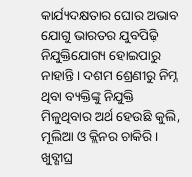କାର୍ଯ୍ୟଦକ୍ଷତାର ଘୋର ଅଭାବ ଯୋଗୁ ଭାରତର ଯୁବପିଢ଼ି ନିଯୁକ୍ତିଯୋଗ୍ୟ ହୋଇପାରୁ ନାହାନ୍ତି। ଦଶମ ଶ୍ରେଣୀରୁ ନିମ୍ନ ଥିବା ବ୍ୟକ୍ତିଙ୍କୁ ନିଯୁକ୍ତି ମିଳୁଥିବାର ଅର୍ଥ ହେଉଛି କୁଲି, ମୂଲିଆ ଓ କ୍ଲିନର ଚାକିରି। ଖୁବ୍ଶୀଘ୍ର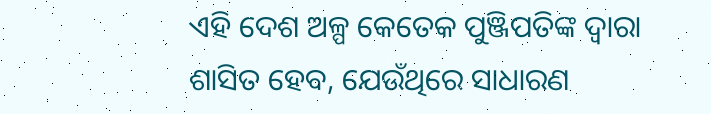ଏହି ଦେଶ ଅଳ୍ପ କେତେକ ପୁଞ୍ଜିପତିଙ୍କ ଦ୍ୱାରା ଶାସିତ ହେବ, ଯେଉଁଥିରେ ସାଧାରଣ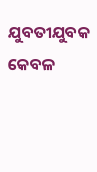ଯୁବତୀଯୁବକ କେବଳ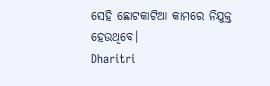ସେହି ଛୋଟକାଟିଆ କାମରେ ନିଯୁକ୍ତ ହେଉଥିବେ।
Dharitri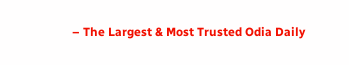– The Largest & Most Trusted Odia Daily